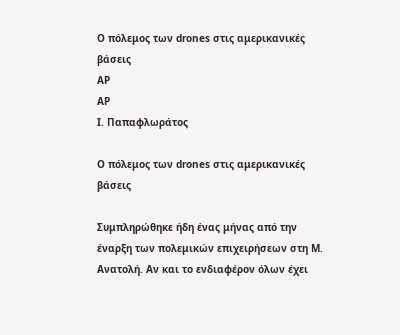Ο πόλεμος των drones στις αμερικανικές βάσεις
AP
AP
Ι. Παπαφλωράτος

Ο πόλεμος των drones στις αμερικανικές βάσεις

Συμπληρώθηκε ήδη ένας μήνας από την έναρξη των πολεμικών επιχειρήσεων στη Μ. Ανατολή. Αν και το ενδιαφέρον όλων έχει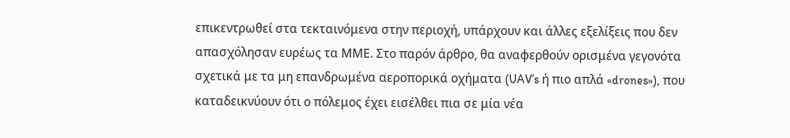επικεντρωθεί στα τεκταινόμενα στην περιοχή, υπάρχουν και άλλες εξελίξεις που δεν απασχόλησαν ευρέως τα ΜΜΕ. Στο παρόν άρθρο, θα αναφερθούν ορισμένα γεγονότα σχετικά με τα μη επανδρωμένα αεροπορικά οχήματα (UAV’s ή πιο απλά «drones»), που καταδεικνύουν ότι ο πόλεμος έχει εισέλθει πια σε μία νέα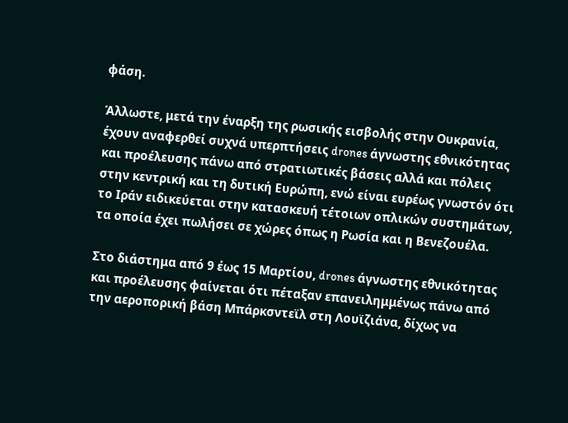φάση.

Άλλωστε, μετά την έναρξη της ρωσικής εισβολής στην Ουκρανία, έχουν αναφερθεί συχνά υπερπτήσεις drones άγνωστης εθνικότητας και προέλευσης πάνω από στρατιωτικές βάσεις αλλά και πόλεις στην κεντρική και τη δυτική Ευρώπη, ενώ είναι ευρέως γνωστόν ότι το Ιράν ειδικεύεται στην κατασκευή τέτοιων οπλικών συστημάτων, τα οποία έχει πωλήσει σε χώρες όπως η Ρωσία και η Βενεζουέλα.

Στο διάστημα από 9 έως 15 Μαρτίου, drones άγνωστης εθνικότητας και προέλευσης φαίνεται ότι πέταξαν επανειλημμένως πάνω από την αεροπορική βάση Μπάρκσντεϊλ στη Λουϊζιάνα, δίχως να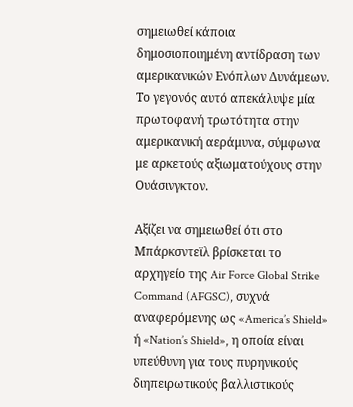σημειωθεί κάποια δημοσιοποιημένη αντίδραση των αμερικανικών Ενόπλων Δυνάμεων. Το γεγονός αυτό απεκάλυψε μία πρωτοφανή τρωτότητα στην αμερικανική αεράμυνα, σύμφωνα με αρκετούς αξιωματούχους στην Ουάσινγκτον.

Αξίζει να σημειωθεί ότι στο Μπάρκσντεϊλ βρίσκεται το αρχηγείο της Air Force Global Strike Command (AFGSC), συχνά αναφερόμενης ως «America’s Shield» ή «Nation’s Shield», η οποία είναι υπεύθυνη για τους πυρηνικούς διηπειρωτικούς βαλλιστικούς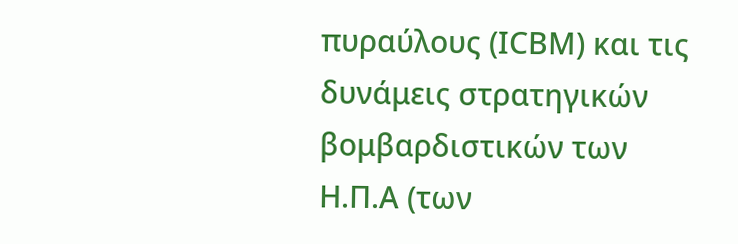πυραύλους (ΙCΒΜ) και τις δυνάμεις στρατηγικών βομβαρδιστικών των Η.Π.Α (των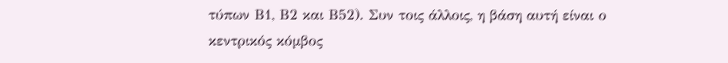τύπων Β1, Β2 και Β52). Συν τοις άλλοις, η βάση αυτή είναι ο κεντρικός κόμβος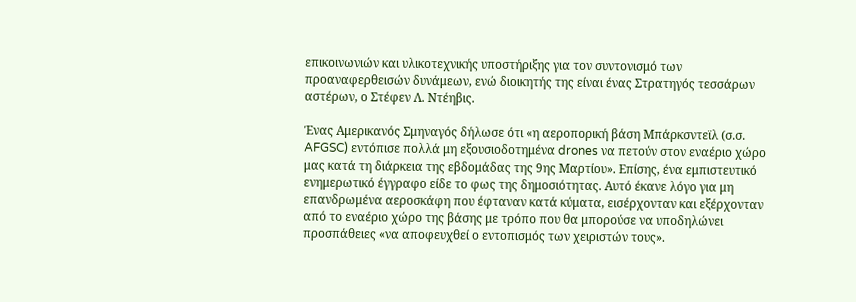επικοινωνιών και υλικοτεχνικής υποστήριξης για τον συντονισμό των προαναφερθεισών δυνάμεων, ενώ διοικητής της είναι ένας Στρατηγός τεσσάρων αστέρων, ο Στέφεν Λ. Ντέηβις.

Ένας Αμερικανός Σμηναγός δήλωσε ότι «η αεροπορική βάση Μπάρκσντεϊλ (σ.σ. AFGSC) εντόπισε πολλά μη εξουσιοδοτημένα drones να πετούν στον εναέριο χώρο μας κατά τη διάρκεια της εβδομάδας της 9ης Μαρτίου». Επίσης, ένα εμπιστευτικό ενημερωτικό έγγραφο είδε το φως της δημοσιότητας. Αυτό έκανε λόγο για μη επανδρωμένα αεροσκάφη που έφταναν κατά κύματα, εισέρχονταν και εξέρχονταν από το εναέριο χώρο της βάσης με τρόπο που θα μπορούσε να υποδηλώνει προσπάθειες «να αποφευχθεί ο εντοπισμός των χειριστών τους».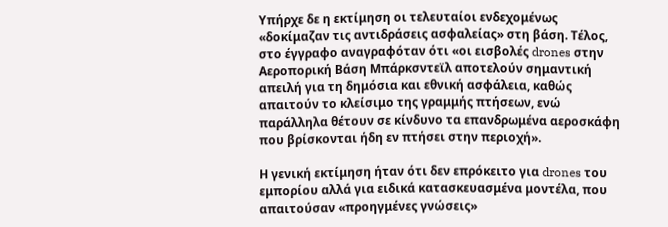Υπήρχε δε η εκτίμηση οι τελευταίοι ενδεχομένως «δοκίμαζαν τις αντιδράσεις ασφαλείας» στη βάση. Τέλος, στο έγγραφο αναγραφόταν ότι «οι εισβολές drones στην Αεροπορική Βάση Μπάρκσντεϊλ αποτελούν σημαντική απειλή για τη δημόσια και εθνική ασφάλεια, καθώς απαιτούν το κλείσιμο της γραμμής πτήσεων, ενώ παράλληλα θέτουν σε κίνδυνο τα επανδρωμένα αεροσκάφη που βρίσκονται ήδη εν πτήσει στην περιοχή».

Η γενική εκτίμηση ήταν ότι δεν επρόκειτο για drones του εμπορίου αλλά για ειδικά κατασκευασμένα μοντέλα, που απαιτούσαν «προηγμένες γνώσεις»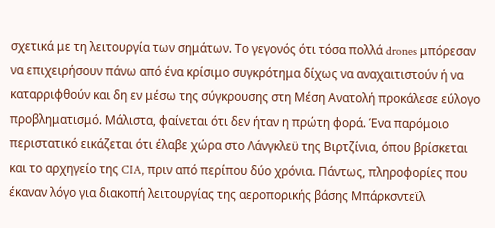σχετικά με τη λειτουργία των σημάτων. Το γεγονός ότι τόσα πολλά drones μπόρεσαν να επιχειρήσουν πάνω από ένα κρίσιμο συγκρότημα δίχως να αναχαιτιστούν ή να καταρριφθούν και δη εν μέσω της σύγκρουσης στη Μέση Ανατολή προκάλεσε εύλογο προβληματισμό. Μάλιστα, φαίνεται ότι δεν ήταν η πρώτη φορά. Ένα παρόμοιο περιστατικό εικάζεται ότι έλαβε χώρα στο Λάνγκλεϋ της Βιρτζίνια, όπου βρίσκεται και το αρχηγείο της CIA, πριν από περίπου δύο χρόνια. Πάντως, πληροφορίες που έκαναν λόγο για διακοπή λειτουργίας της αεροπορικής βάσης Μπάρκσντεϊλ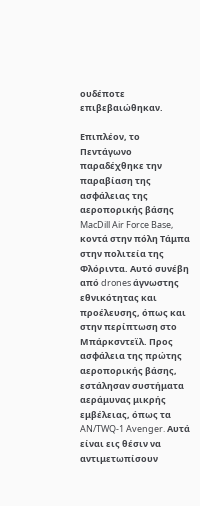ουδέποτε επιβεβαιώθηκαν.

Επιπλέον, το Πεντάγωνο παραδέχθηκε την παραβίαση της ασφάλειας της αεροπορικής βάσης MacDill Air Force Base, κοντά στην πόλη Tάμπα στην πολιτεία της Φλόριντα. Αυτό συνέβη από drones άγνωστης εθνικότητας και προέλευσης, όπως και στην περίπτωση στο Μπάρκσντεϊλ. Προς ασφάλεια της πρώτης αεροπορικής βάσης, εστάλησαν συστήματα αεράμυνας μικρής εμβέλειας, όπως τα AN/TWQ-1 Avenger. Αυτά είναι εις θέσιν να αντιμετωπίσουν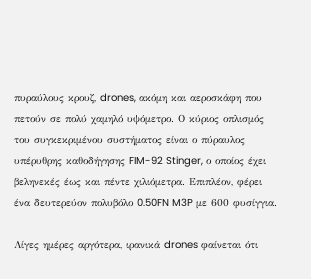πυραύλους κρουζ, drones, ακόμη και αεροσκάφη που πετούν σε πολύ χαμηλό υψόμετρο. Ο κύριος οπλισμός του συγκεκριμένου συστήματος είναι ο πύραυλος υπέρυθρης καθοδήγησης FIM-92 Stinger, ο οποίος έχει βεληνεκές έως και πέντε χιλιόμετρα. Επιπλέον, φέρει ένα δευτερεύον πολυβόλο 0.50FN M3P με 600 φυσίγγια.

Λίγες ημέρες αργότερα, ιρανικά drones φαίνεται ότι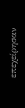επεχείρησαν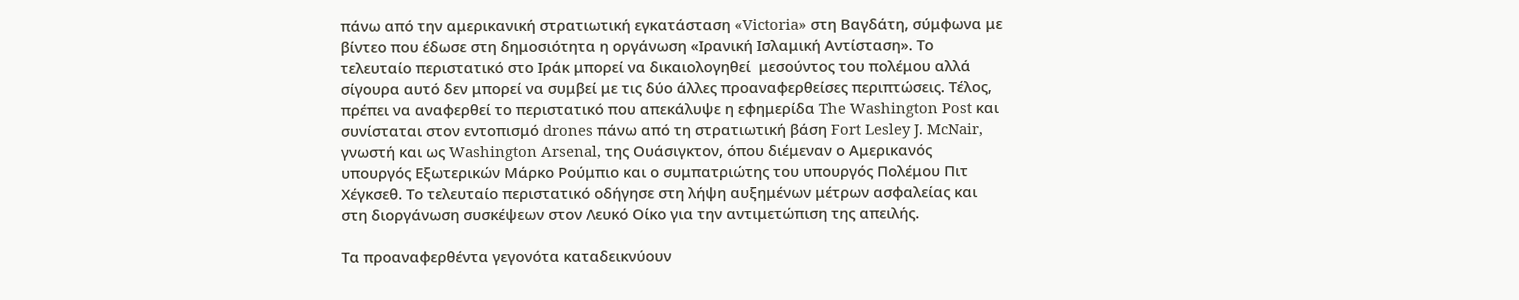πάνω από την αμερικανική στρατιωτική εγκατάσταση «Victoria» στη Βαγδάτη, σύμφωνα με βίντεο που έδωσε στη δημοσιότητα η οργάνωση «Ιρανική Ισλαμική Αντίσταση». Το τελευταίο περιστατικό στο Ιράκ μπορεί να δικαιολογηθεί  μεσούντος του πολέμου αλλά σίγουρα αυτό δεν μπορεί να συμβεί με τις δύο άλλες προαναφερθείσες περιπτώσεις. Τέλος, πρέπει να αναφερθεί το περιστατικό που απεκάλυψε η εφημερίδα The Washington Post και συνίσταται στον εντοπισμό drones πάνω από τη στρατιωτική βάση Fort Lesley J. McNair, γνωστή και ως Washington Arsenal, της Ουάσιγκτον, όπου διέμεναν ο Αμερικανός υπουργός Εξωτερικών Μάρκο Ρούμπιο και ο συμπατριώτης του υπουργός Πολέμου Πιτ Χέγκσεθ. Το τελευταίο περιστατικό οδήγησε στη λήψη αυξημένων μέτρων ασφαλείας και στη διοργάνωση συσκέψεων στον Λευκό Οίκο για την αντιμετώπιση της απειλής.

Τα προαναφερθέντα γεγονότα καταδεικνύουν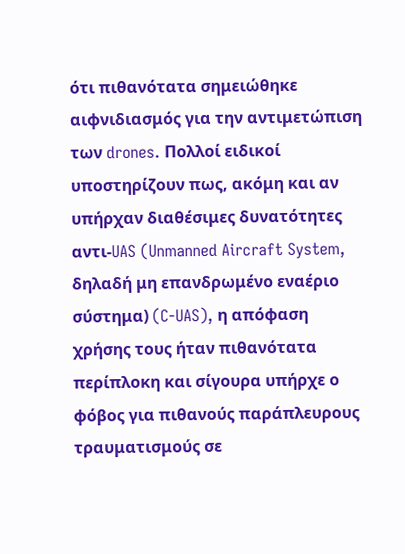ότι πιθανότατα σημειώθηκε αιφνιδιασμός για την αντιμετώπιση των drones. Πολλοί ειδικοί υποστηρίζουν πως, ακόμη και αν υπήρχαν διαθέσιμες δυνατότητες αντι-UAS (Unmanned Aircraft System, δηλαδή μη επανδρωμένο εναέριο σύστημα) (C-UAS), η απόφαση χρήσης τους ήταν πιθανότατα περίπλοκη και σίγουρα υπήρχε ο φόβος για πιθανούς παράπλευρους τραυματισμούς σε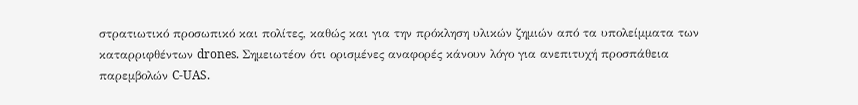στρατιωτικό προσωπικό και πολίτες, καθώς και για την πρόκληση υλικών ζημιών από τα υπολείμματα των καταρριφθέντων drones. Σημειωτέον ότι ορισμένες αναφορές κάνουν λόγο για ανεπιτυχή προσπάθεια παρεμβολών C-UAS.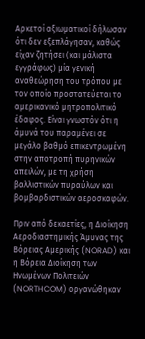Αρκετοί αξιωματικοί δήλωσαν ότι δεν εξεπλάγησαν, καθώς είχαν ζητήσει (και μάλιστα εγγράφως) μία γενική αναθεώρηση του τρόπου με τον οποίο προστατεύεται το αμερικανικό μητροπολιτικό έδαφος. Είναι γνωστόν ότι η άμυνά του παραμένει σε μεγάλο βαθμό επικεντρωμένη στην αποτροπή πυρηνικών απειλών, με τη χρήση βαλλιστικών πυραύλων και βομβαρδιστικών αεροσκαφών.

Πριν από δεκαετίες, η Διοίκηση Αεροδιαστημικής Άμυνας της Βόρειας Αμερικής (NORAD) και η Βόρεια Διοίκηση των Ηνωμένων Πολιτειών (NORTHCOM) οργανώθηκαν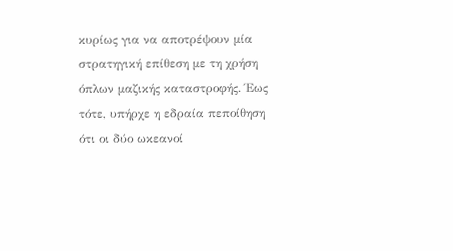κυρίως για να αποτρέψουν μία στρατηγική επίθεση με τη χρήση όπλων μαζικής καταστροφής. Έως τότε, υπήρχε η εδραία πεποίθηση ότι οι δύο ωκεανοί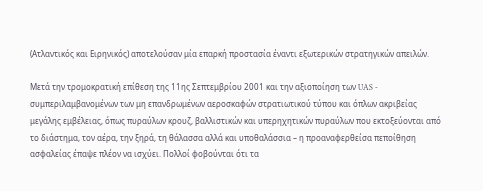(Ατλαντικός και Ειρηνικός) αποτελούσαν μία επαρκή προστασία έναντι εξωτερικών στρατηγικών απειλών.

Μετά την τρομοκρατική επίθεση της 11ης Σεπτεμβρίου 2001 και την αξιοποίηση των UAS - συμπεριλαμβανομένων των μη επανδρωμένων αεροσκαφών στρατιωτικού τύπου και όπλων ακριβείας μεγάλης εμβέλειας, όπως πυραύλων κρουζ, βαλλιστικών και υπερηχητικών πυραύλων που εκτοξεύονται από το διάστημα, τον αέρα, την ξηρά, τη θάλασσα αλλά και υποθαλάσσια – η προαναφερθείσα πεποίθηση ασφαλείας έπαψε πλέον να ισχύει. Πολλοί φοβούνται ότι τα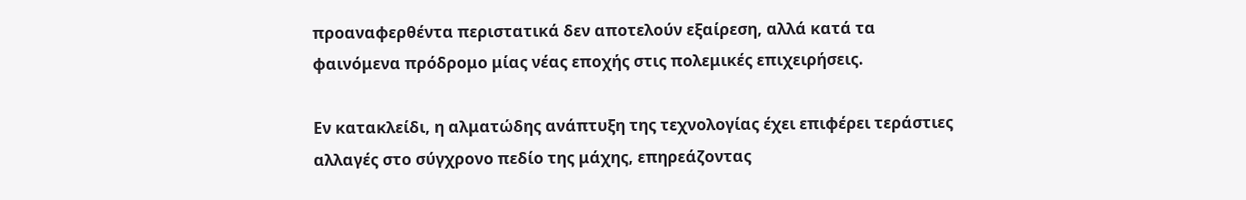προαναφερθέντα περιστατικά δεν αποτελούν εξαίρεση, αλλά κατά τα φαινόμενα πρόδρομο μίας νέας εποχής στις πολεμικές επιχειρήσεις.

Εν κατακλείδι, η αλματώδης ανάπτυξη της τεχνολογίας έχει επιφέρει τεράστιες αλλαγές στο σύγχρονο πεδίο της μάχης, επηρεάζοντας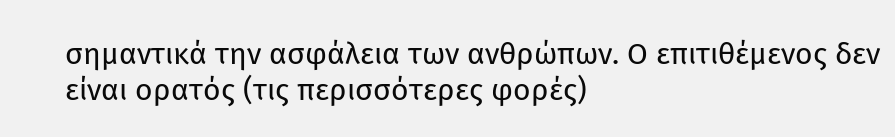σημαντικά την ασφάλεια των ανθρώπων. Ο επιτιθέμενος δεν είναι ορατός (τις περισσότερες φορές)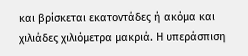και βρίσκεται εκατοντάδες ή ακόμα και χιλιάδες χιλιόμετρα μακριά. Η υπεράσπιση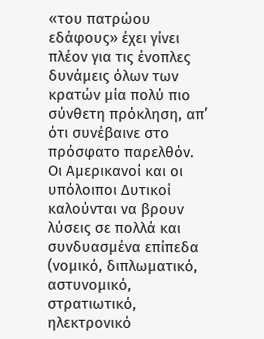«του πατρώου εδάφους» έχει γίνει πλέον για τις ένοπλες δυνάμεις όλων των κρατών μία πολύ πιο σύνθετη πρόκληση, απ’ ότι συνέβαινε στο πρόσφατο παρελθόν. Οι Αμερικανοί και οι υπόλοιποι Δυτικοί καλούνται να βρουν λύσεις σε πολλά και συνδυασμένα επίπεδα (νομικό, διπλωματικό, αστυνομικό, στρατιωτικό, ηλεκτρονικό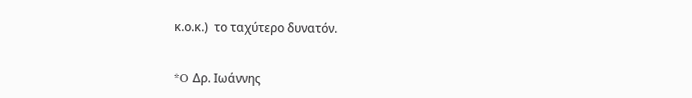κ.ο.κ.)  το ταχύτερο δυνατόν.


*O Δρ. Ιωάννης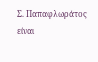Σ. Παπαφλωράτος είναι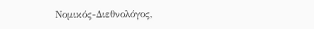Νομικός-Διεθνολόγος,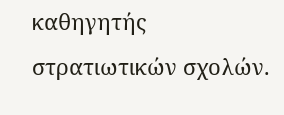καθηγητής στρατιωτικών σχολών.